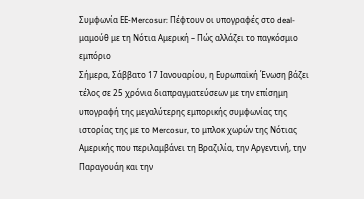Συμφωνία ΕΕ-Mercosur: Πέφτουν οι υπογραφές στο deal-μαμούθ με τη Νότια Αμερική – Πώς αλλάζει το παγκόσμιο εμπόριο
Σήμερα, Σάββατο 17 Ιανουαρίου, η Ευρωπαϊκή Ένωση βάζει τέλος σε 25 χρόνια διαπραγματεύσεων με την επίσημη υπογραφή της μεγαλύτερης εμπορικής συμφωνίας της ιστορίας της με το Mercosur, το μπλοκ χωρών της Νότιας Αμερικής που περιλαμβάνει τη Βραζιλία, την Αργεντινή, την Παραγουάη και την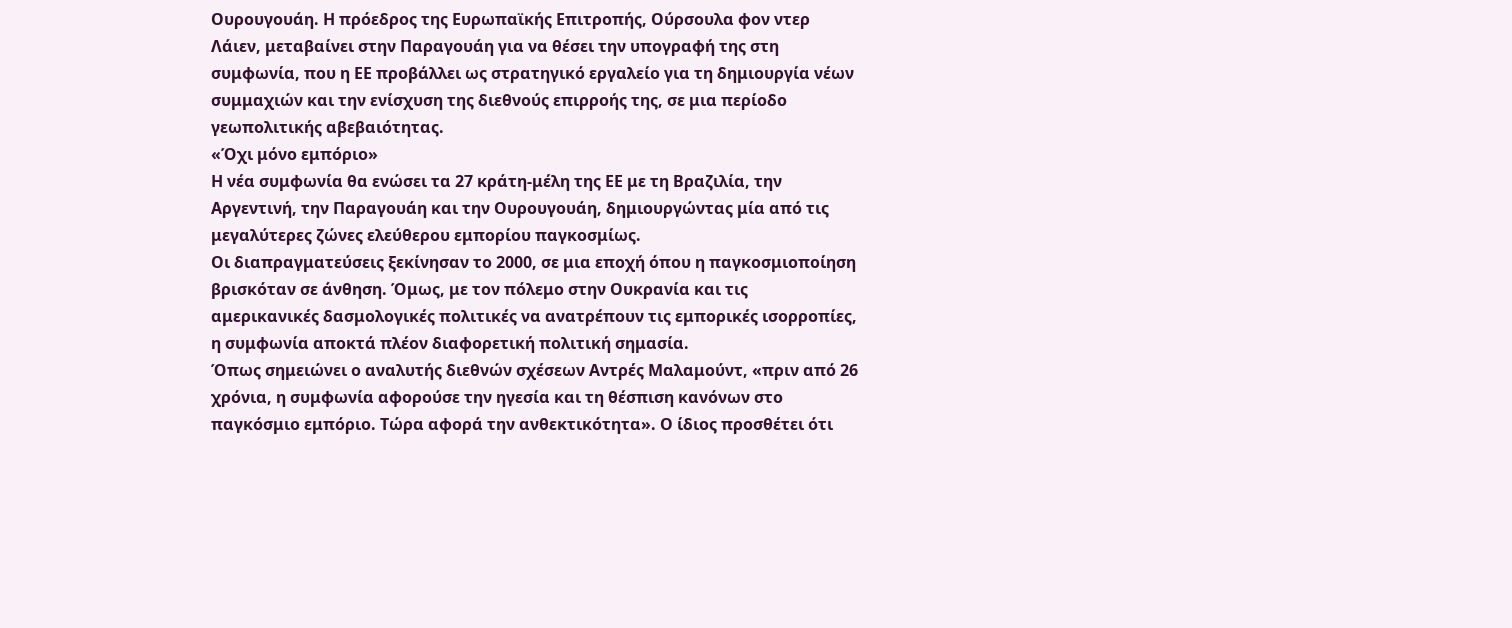Ουρουγουάη. Η πρόεδρος της Ευρωπαϊκής Επιτροπής, Ούρσουλα φον ντερ Λάιεν, μεταβαίνει στην Παραγουάη για να θέσει την υπογραφή της στη συμφωνία, που η ΕΕ προβάλλει ως στρατηγικό εργαλείο για τη δημιουργία νέων συμμαχιών και την ενίσχυση της διεθνούς επιρροής της, σε μια περίοδο γεωπολιτικής αβεβαιότητας.
«Όχι μόνο εμπόριο»
Η νέα συμφωνία θα ενώσει τα 27 κράτη-μέλη της ΕΕ με τη Βραζιλία, την Αργεντινή, την Παραγουάη και την Ουρουγουάη, δημιουργώντας μία από τις μεγαλύτερες ζώνες ελεύθερου εμπορίου παγκοσμίως.
Οι διαπραγματεύσεις ξεκίνησαν το 2000, σε μια εποχή όπου η παγκοσμιοποίηση βρισκόταν σε άνθηση. Όμως, με τον πόλεμο στην Ουκρανία και τις αμερικανικές δασμολογικές πολιτικές να ανατρέπουν τις εμπορικές ισορροπίες, η συμφωνία αποκτά πλέον διαφορετική πολιτική σημασία.
Όπως σημειώνει ο αναλυτής διεθνών σχέσεων Αντρές Μαλαμούντ, «πριν από 26 χρόνια, η συμφωνία αφορούσε την ηγεσία και τη θέσπιση κανόνων στο παγκόσμιο εμπόριο. Τώρα αφορά την ανθεκτικότητα». Ο ίδιος προσθέτει ότι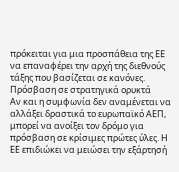πρόκειται για μια προσπάθεια της ΕΕ να επαναφέρει την αρχή της διεθνούς τάξης που βασίζεται σε κανόνες.
Πρόσβαση σε στρατηγικά ορυκτά
Αν και η συμφωνία δεν αναμένεται να αλλάξει δραστικά το ευρωπαϊκό ΑΕΠ, μπορεί να ανοίξει τον δρόμο για πρόσβαση σε κρίσιμες πρώτες ύλες. Η ΕΕ επιδιώκει να μειώσει την εξάρτησή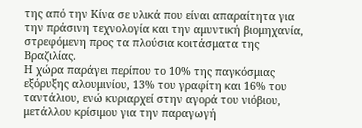της από την Κίνα σε υλικά που είναι απαραίτητα για την πράσινη τεχνολογία και την αμυντική βιομηχανία, στρεφόμενη προς τα πλούσια κοιτάσματα της Βραζιλίας.
Η χώρα παράγει περίπου το 10% της παγκόσμιας εξόρυξης αλουμινίου, 13% του γραφίτη και 16% του ταντάλιου, ενώ κυριαρχεί στην αγορά του νιόβιου, μετάλλου κρίσιμου για την παραγωγή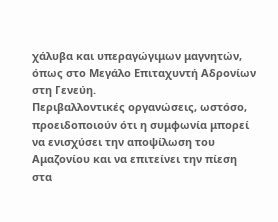χάλυβα και υπεραγώγιμων μαγνητών, όπως στο Μεγάλο Επιταχυντή Αδρονίων στη Γενεύη.
Περιβαλλοντικές οργανώσεις, ωστόσο, προειδοποιούν ότι η συμφωνία μπορεί να ενισχύσει την αποψίλωση του Αμαζονίου και να επιτείνει την πίεση στα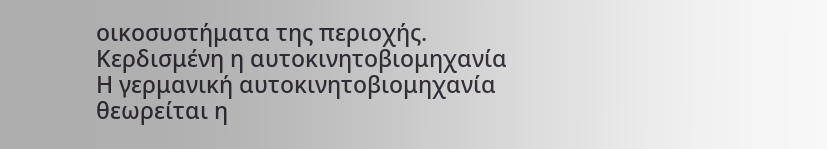οικοσυστήματα της περιοχής.
Κερδισμένη η αυτοκινητοβιομηχανία
Η γερμανική αυτοκινητοβιομηχανία θεωρείται η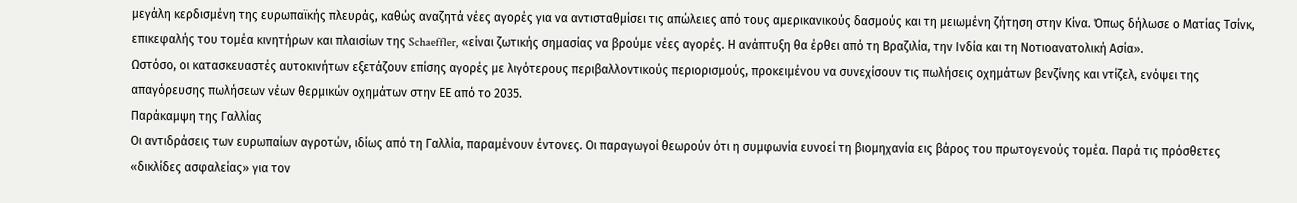μεγάλη κερδισμένη της ευρωπαϊκής πλευράς, καθώς αναζητά νέες αγορές για να αντισταθμίσει τις απώλειες από τους αμερικανικούς δασμούς και τη μειωμένη ζήτηση στην Κίνα. Όπως δήλωσε ο Ματίας Τσίνκ, επικεφαλής του τομέα κινητήρων και πλαισίων της Schaeffler, «είναι ζωτικής σημασίας να βρούμε νέες αγορές. Η ανάπτυξη θα έρθει από τη Βραζιλία, την Ινδία και τη Νοτιοανατολική Ασία».
Ωστόσο, οι κατασκευαστές αυτοκινήτων εξετάζουν επίσης αγορές με λιγότερους περιβαλλοντικούς περιορισμούς, προκειμένου να συνεχίσουν τις πωλήσεις οχημάτων βενζίνης και ντίζελ, ενόψει της απαγόρευσης πωλήσεων νέων θερμικών οχημάτων στην ΕΕ από το 2035.
Παράκαμψη της Γαλλίας
Οι αντιδράσεις των ευρωπαίων αγροτών, ιδίως από τη Γαλλία, παραμένουν έντονες. Οι παραγωγοί θεωρούν ότι η συμφωνία ευνοεί τη βιομηχανία εις βάρος του πρωτογενούς τομέα. Παρά τις πρόσθετες «δικλίδες ασφαλείας» για τον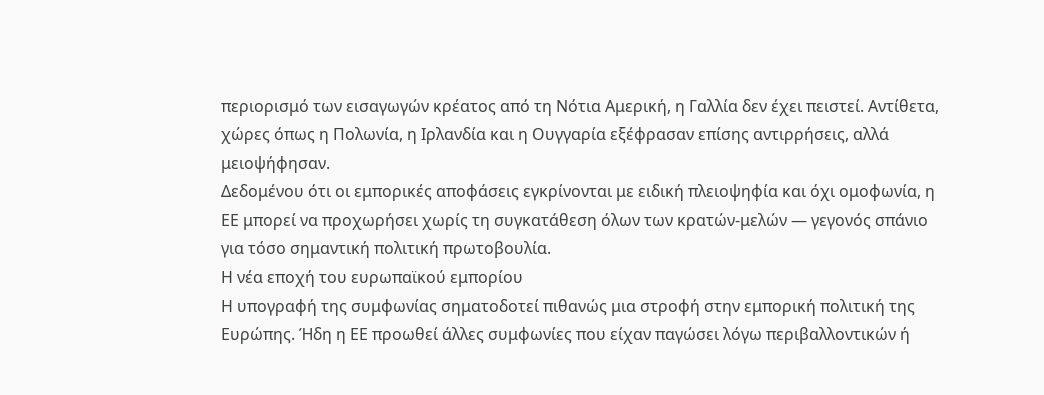περιορισμό των εισαγωγών κρέατος από τη Νότια Αμερική, η Γαλλία δεν έχει πειστεί. Αντίθετα, χώρες όπως η Πολωνία, η Ιρλανδία και η Ουγγαρία εξέφρασαν επίσης αντιρρήσεις, αλλά μειοψήφησαν.
Δεδομένου ότι οι εμπορικές αποφάσεις εγκρίνονται με ειδική πλειοψηφία και όχι ομοφωνία, η ΕΕ μπορεί να προχωρήσει χωρίς τη συγκατάθεση όλων των κρατών-μελών — γεγονός σπάνιο για τόσο σημαντική πολιτική πρωτοβουλία.
Η νέα εποχή του ευρωπαϊκού εμπορίου
Η υπογραφή της συμφωνίας σηματοδοτεί πιθανώς μια στροφή στην εμπορική πολιτική της Ευρώπης. Ήδη η ΕΕ προωθεί άλλες συμφωνίες που είχαν παγώσει λόγω περιβαλλοντικών ή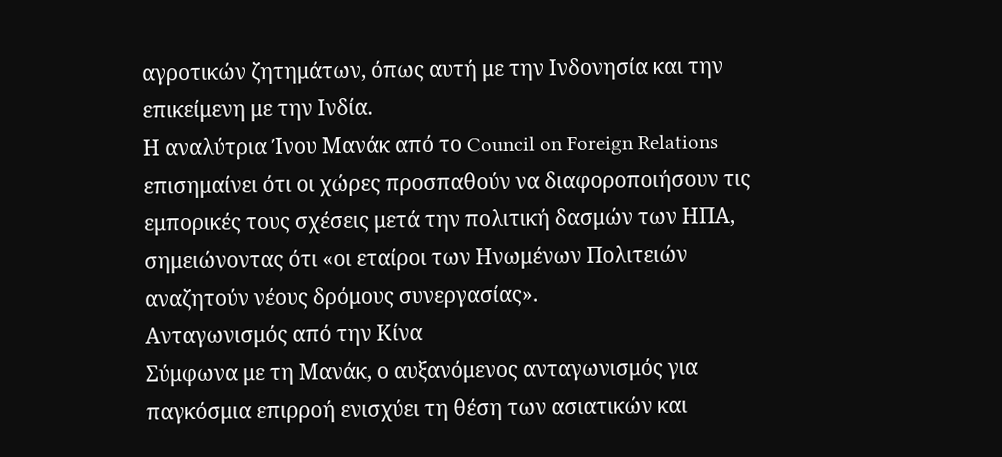αγροτικών ζητημάτων, όπως αυτή με την Ινδονησία και την επικείμενη με την Ινδία.
Η αναλύτρια Ίνου Μανάκ από το Council on Foreign Relations επισημαίνει ότι οι χώρες προσπαθούν να διαφοροποιήσουν τις εμπορικές τους σχέσεις μετά την πολιτική δασμών των ΗΠΑ, σημειώνοντας ότι «οι εταίροι των Ηνωμένων Πολιτειών αναζητούν νέους δρόμους συνεργασίας».
Ανταγωνισμός από την Κίνα
Σύμφωνα με τη Μανάκ, ο αυξανόμενος ανταγωνισμός για παγκόσμια επιρροή ενισχύει τη θέση των ασιατικών και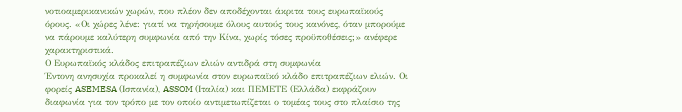νοτιοαμερικανικών χωρών, που πλέον δεν αποδέχονται άκριτα τους ευρωπαϊκούς όρους. «Οι χώρες λένε: γιατί να τηρήσουμε όλους αυτούς τους κανόνες, όταν μπορούμε να πάρουμε καλύτερη συμφωνία από την Κίνα, χωρίς τόσες προϋποθέσεις;» ανέφερε χαρακτηριστικά.
Ο Ευρωπαϊκός κλάδος επιτραπέζιων ελιών αντιδρά στη συμφωνία
Έντονη ανησυχία προκαλεί η συμφωνία στον ευρωπαϊκό κλάδο επιτραπέζιων ελιών. Οι φορείς ASEMESA (Ισπανία), ASSOM (Ιταλία) και ΠΕΜΕΤΕ (Ελλάδα) εκφράζουν διαφωνία για τον τρόπο με τον οποίο αντιμετωπίζεται ο τομέας τους στο πλαίσιο της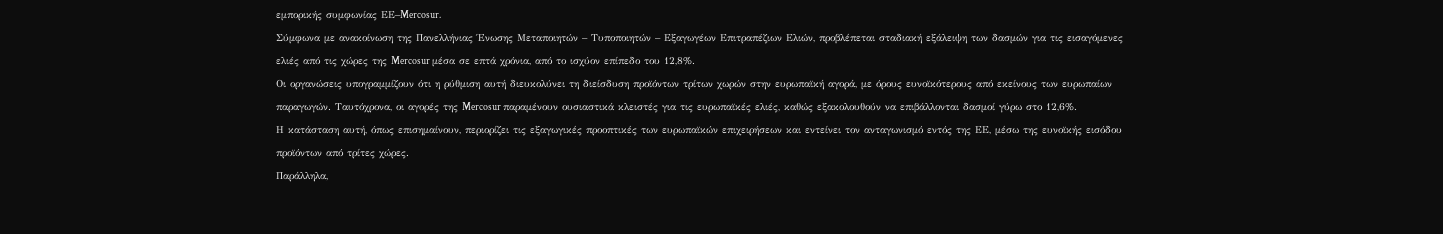εμπορικής συμφωνίας ΕΕ–Mercosur.
Σύμφωνα με ανακοίνωση της Πανελλήνιας Ένωσης Μεταποιητών – Τυποποιητών – Εξαγωγέων Επιτραπέζιων Ελιών, προβλέπεται σταδιακή εξάλειψη των δασμών για τις εισαγόμενες ελιές από τις χώρες της Mercosur μέσα σε επτά χρόνια, από το ισχύον επίπεδο του 12,8%.
Οι οργανώσεις υπογραμμίζουν ότι η ρύθμιση αυτή διευκολύνει τη διείσδυση προϊόντων τρίτων χωρών στην ευρωπαϊκή αγορά, με όρους ευνοϊκότερους από εκείνους των ευρωπαίων παραγωγών. Ταυτόχρονα, οι αγορές της Mercosur παραμένουν ουσιαστικά κλειστές για τις ευρωπαϊκές ελιές, καθώς εξακολουθούν να επιβάλλονται δασμοί γύρω στο 12,6%.
Η κατάσταση αυτή, όπως επισημαίνουν, περιορίζει τις εξαγωγικές προοπτικές των ευρωπαϊκών επιχειρήσεων και εντείνει τον ανταγωνισμό εντός της ΕΕ, μέσω της ευνοϊκής εισόδου προϊόντων από τρίτες χώρες.
Παράλληλα,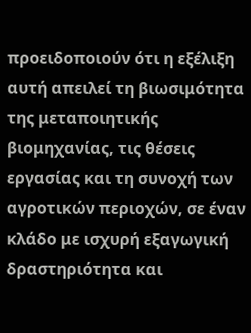προειδοποιούν ότι η εξέλιξη αυτή απειλεί τη βιωσιμότητα της μεταποιητικής βιομηχανίας, τις θέσεις εργασίας και τη συνοχή των αγροτικών περιοχών, σε έναν κλάδο με ισχυρή εξαγωγική δραστηριότητα και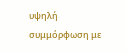υψηλή συμμόρφωση με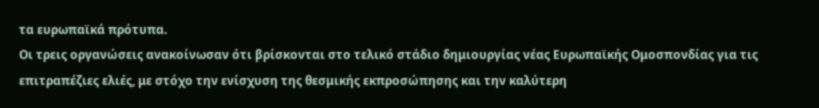τα ευρωπαϊκά πρότυπα.
Οι τρεις οργανώσεις ανακοίνωσαν ότι βρίσκονται στο τελικό στάδιο δημιουργίας νέας Ευρωπαϊκής Ομοσπονδίας για τις επιτραπέζιες ελιές, με στόχο την ενίσχυση της θεσμικής εκπροσώπησης και την καλύτερη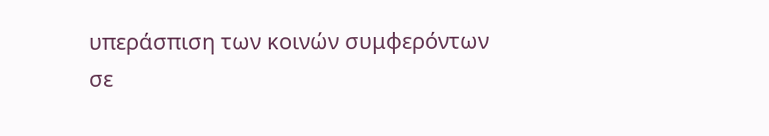υπεράσπιση των κοινών συμφερόντων σε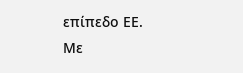επίπεδο ΕΕ.
Με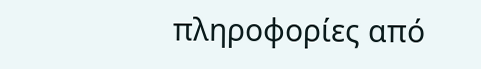πληροφορίες από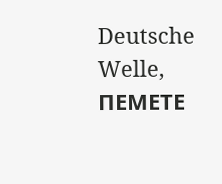Deutsche Welle, ΠΕΜΕΤΕ